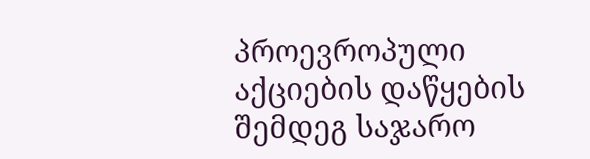პროევროპული აქციების დაწყების შემდეგ საჯარო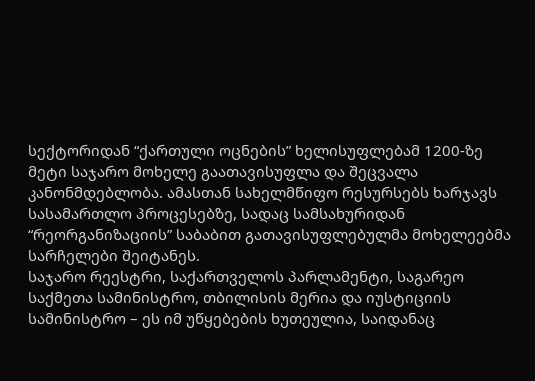სექტორიდან “ქართული ოცნების” ხელისუფლებამ 1200-ზე მეტი საჯარო მოხელე გაათავისუფლა და შეცვალა კანონმდებლობა. ამასთან სახელმწიფო რესურსებს ხარჯავს სასამართლო პროცესებზე, სადაც სამსახურიდან “რეორგანიზაციის” საბაბით გათავისუფლებულმა მოხელეებმა სარჩელები შეიტანეს.
საჯარო რეესტრი, საქართველოს პარლამენტი, საგარეო საქმეთა სამინისტრო, თბილისის მერია და იუსტიციის სამინისტრო – ეს იმ უწყებების ხუთეულია, საიდანაც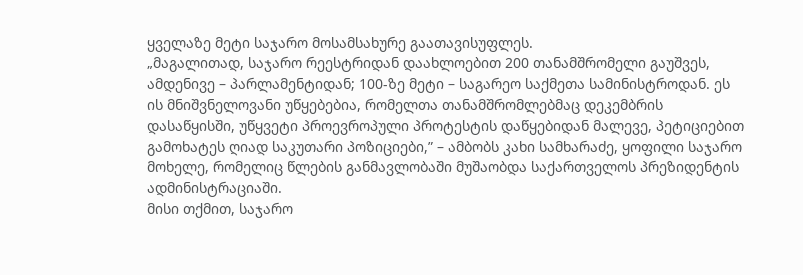ყველაზე მეტი საჯარო მოსამსახურე გაათავისუფლეს.
„მაგალითად, საჯარო რეესტრიდან დაახლოებით 200 თანამშრომელი გაუშვეს, ამდენივე – პარლამენტიდან; 100-ზე მეტი – საგარეო საქმეთა სამინისტროდან. ეს ის მნიშვნელოვანი უწყებებია, რომელთა თანამშრომლებმაც დეკემბრის დასაწყისში, უწყვეტი პროევროპული პროტესტის დაწყებიდან მალევე, პეტიციებით გამოხატეს ღიად საკუთარი პოზიციები,” – ამბობს კახი სამხარაძე, ყოფილი საჯარო მოხელე, რომელიც წლების განმავლობაში მუშაობდა საქართველოს პრეზიდენტის ადმინისტრაციაში.
მისი თქმით, საჯარო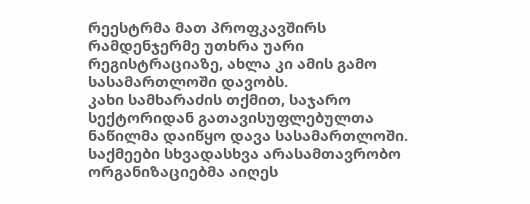რეესტრმა მათ პროფკავშირს რამდენჯერმე უთხრა უარი რეგისტრაციაზე, ახლა კი ამის გამო სასამართლოში დავობს.
კახი სამხარაძის თქმით, საჯარო სექტორიდან გათავისუფლებულთა ნაწილმა დაიწყო დავა სასამართლოში. საქმეები სხვადასხვა არასამთავრობო ორგანიზაციებმა აიღეს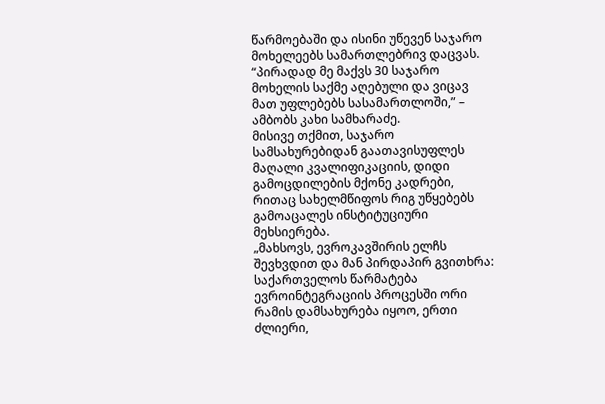წარმოებაში და ისინი უწევენ საჯარო მოხელეებს სამართლებრივ დაცვას.
“პირადად მე მაქვს 30 საჯარო მოხელის საქმე აღებული და ვიცავ მათ უფლებებს სასამართლოში,” – ამბობს კახი სამხარაძე.
მისივე თქმით, საჯარო სამსახურებიდან გაათავისუფლეს მაღალი კვალიფიკაციის, დიდი გამოცდილების მქონე კადრები, რითაც სახელმწიფოს რიგ უწყებებს გამოაცალეს ინსტიტუციური მეხსიერება.
„მახსოვს, ევროკავშირის ელჩს შევხვდით და მან პირდაპირ გვითხრა: საქართველოს წარმატება ევროინტეგრაციის პროცესში ორი რამის დამსახურება იყოო, ერთი ძლიერი,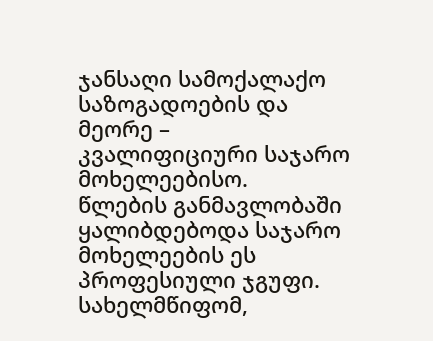ჯანსაღი სამოქალაქო საზოგადოების და მეორე – კვალიფიციური საჯარო მოხელეებისო.
წლების განმავლობაში ყალიბდებოდა საჯარო მოხელეების ეს პროფესიული ჯგუფი. სახელმწიფომ,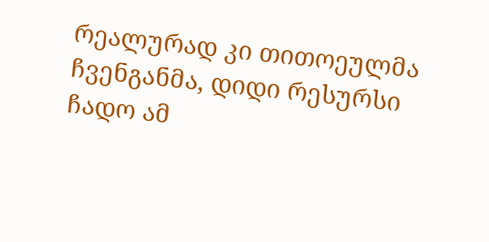რეალურად კი თითოეულმა ჩვენგანმა, დიდი რესურსი ჩადო ამ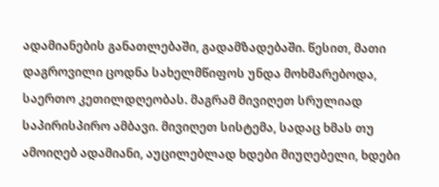ადამიანების განათლებაში, გადამზადებაში. წესით, მათი დაგროვილი ცოდნა სახელმწიფოს უნდა მოხმარებოდა, საერთო კეთილდღეობას. მაგრამ მივიღეთ სრულიად საპირისპირო ამბავი. მივიღეთ სისტემა, სადაც ხმას თუ ამოიღებ ადამიანი, აუცილებლად ხდები მიუღებელი, ხდები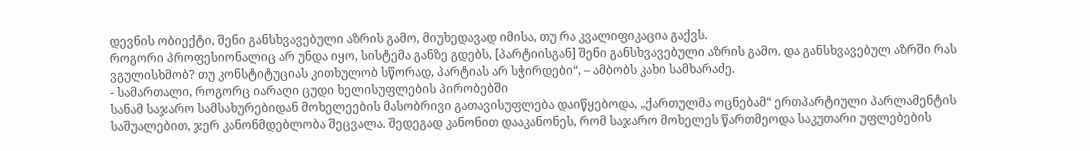დევნის ობიექტი, შენი განსხვავებული აზრის გამო, მიუხედავად იმისა, თუ რა კვალიფიკაცია გაქვს.
როგორი პროფესიონალიც არ უნდა იყო, სისტემა განზე გდებს, [პარტიისგან] შენი განსხვავებული აზრის გამო. და განსხვავებულ აზრში რას ვგულისხმობ? თუ კონსტიტუციას კითხულობ სწორად, პარტიას არ სჭირდები“, – ამბობს კახი სამხარაძე.
- სამართალი, როგორც იარაღი ცუდი ხელისუფლების პირობებში
სანამ საჯარო სამსახურებიდან მოხელეების მასობრივი გათავისუფლება დაიწყებოდა, „ქართულმა ოცნებამ“ ერთპარტიული პარლამენტის საშუალებით, ჯერ კანონმდებლობა შეცვალა. შედეგად კანონით დააკანონეს, რომ საჯარო მოხელეს წართმეოდა საკუთარი უფლებების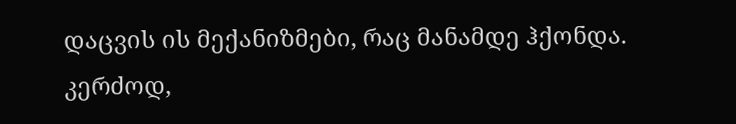დაცვის ის მექანიზმები, რაც მანამდე ჰქონდა.
კერძოდ,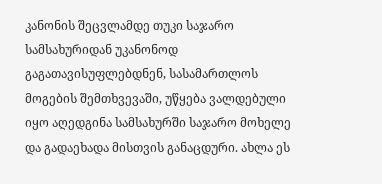კანონის შეცვლამდე თუკი საჯარო სამსახურიდან უკანონოდ გაგათავისუფლებდნენ, სასამართლოს მოგების შემთხვევაში, უწყება ვალდებული იყო აღედგინა სამსახურში საჯარო მოხელე და გადაეხადა მისთვის განაცდური. ახლა ეს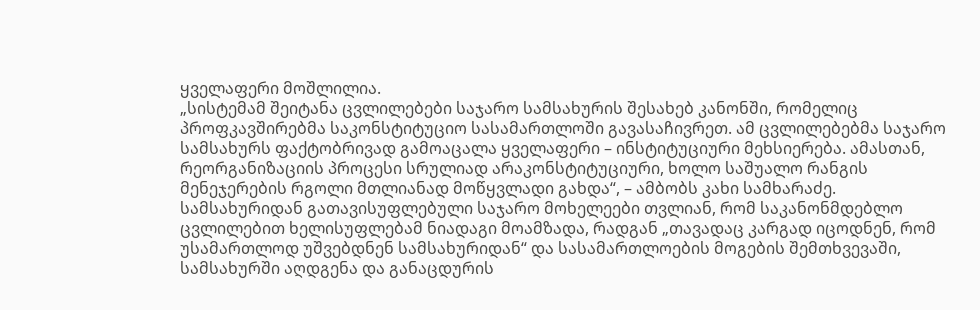ყველაფერი მოშლილია.
„სისტემამ შეიტანა ცვლილებები საჯარო სამსახურის შესახებ კანონში, რომელიც პროფკავშირებმა საკონსტიტუციო სასამართლოში გავასაჩივრეთ. ამ ცვლილებებმა საჯარო სამსახურს ფაქტობრივად გამოაცალა ყველაფერი – ინსტიტუციური მეხსიერება. ამასთან, რეორგანიზაციის პროცესი სრულიად არაკონსტიტუციური, ხოლო საშუალო რანგის მენეჯერების რგოლი მთლიანად მოწყვლადი გახდა“, – ამბობს კახი სამხარაძე.
სამსახურიდან გათავისუფლებული საჯარო მოხელეები თვლიან, რომ საკანონმდებლო ცვლილებით ხელისუფლებამ ნიადაგი მოამზადა, რადგან „თავადაც კარგად იცოდნენ, რომ უსამართლოდ უშვებდნენ სამსახურიდან“ და სასამართლოების მოგების შემთხვევაში, სამსახურში აღდგენა და განაცდურის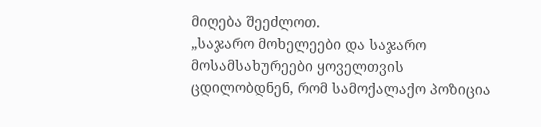მიღება შეეძლოთ.
„საჯარო მოხელეები და საჯარო მოსამსახურეები ყოველთვის ცდილობდნენ, რომ სამოქალაქო პოზიცია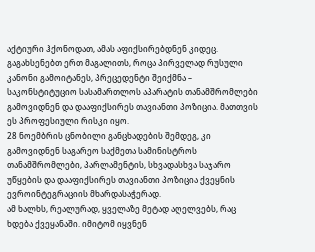აქტიური ჰქონოდათ, ამას აფიქსირებდნენ კიდეც.
გაგახსენებთ ერთ მაგალითს, როცა პირველად რუსული კანონი გამოიტანეს, პრეცედენტი შეიქმნა – საკონსტიტუციო სასამართლოს აპარატის თანამშრომლები გამოვიდნენ და დააფიქსირეს თავიანთი პოზიცია. მათთვის ეს პროფესიული რისკი იყო.
28 ნოემბრის ცნობილი განცხადების შემდეგ, კი გამოვიდნენ საგარეო საქმეთა სამინისტროს თანამშრომლები, პარლამენტის, სხვადასხვა საჯარო უწყების და დააფიქსირეს თავიანთი პოზიცია ქვეყნის ევროინტეგრაციის მხარდასაჭერად.
ამ ხალხს, რეალურად, ყველაზე მეტად აღელვებს, რაც ხდება ქვეყანაში. იმიტომ იყვნენ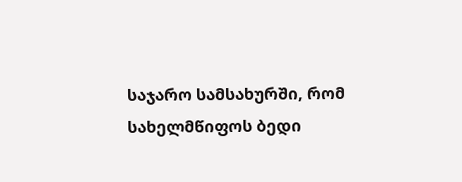საჯარო სამსახურში, რომ სახელმწიფოს ბედი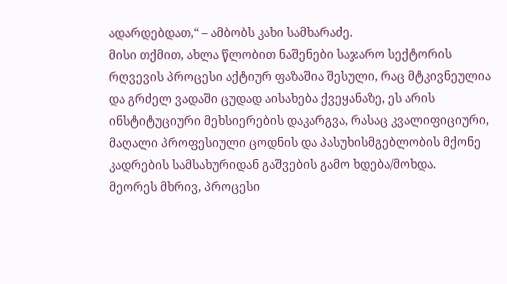ადარდებდათ,“ – ამბობს კახი სამხარაძე.
მისი თქმით, ახლა წლობით ნაშენები საჯარო სექტორის რღვევის პროცესი აქტიურ ფაზაშია შესული, რაც მტკივნეულია და გრძელ ვადაში ცუდად აისახება ქვეყანაზე, ეს არის ინსტიტუციური მეხსიერების დაკარგვა, რასაც კვალიფიციური, მაღალი პროფესიული ცოდნის და პასუხისმგებლობის მქონე კადრების სამსახურიდან გაშვების გამო ხდება/მოხდა.
მეორეს მხრივ, პროცესი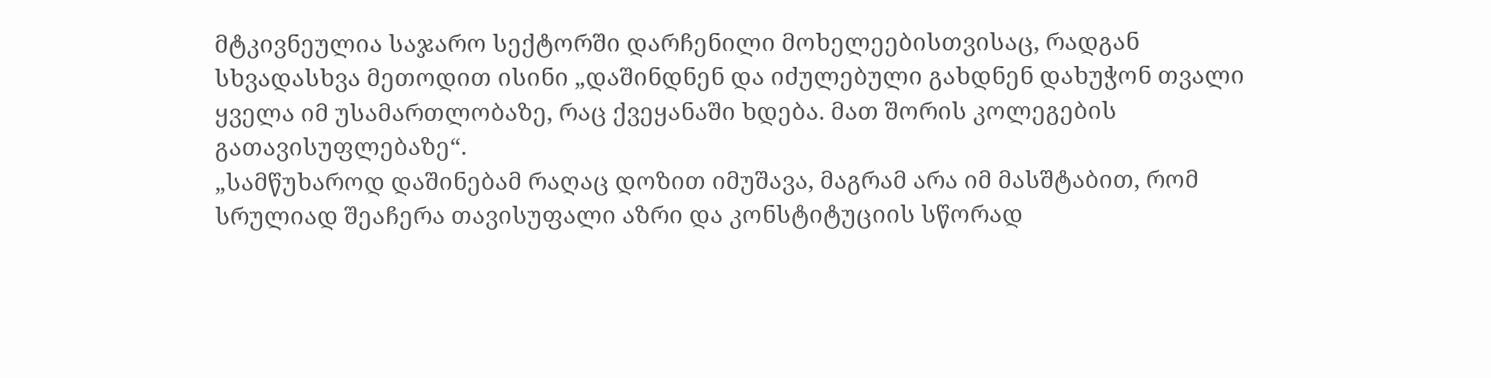მტკივნეულია საჯარო სექტორში დარჩენილი მოხელეებისთვისაც, რადგან სხვადასხვა მეთოდით ისინი „დაშინდნენ და იძულებული გახდნენ დახუჭონ თვალი ყველა იმ უსამართლობაზე, რაც ქვეყანაში ხდება. მათ შორის კოლეგების გათავისუფლებაზე“.
„სამწუხაროდ დაშინებამ რაღაც დოზით იმუშავა, მაგრამ არა იმ მასშტაბით, რომ სრულიად შეაჩერა თავისუფალი აზრი და კონსტიტუციის სწორად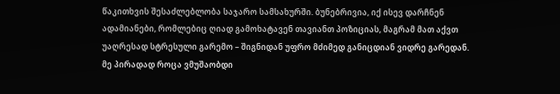წაკითხვის შესაძლებლობა საჯარო სამსახურში. ბუნებრივია, იქ ისევ დარჩნენ ადამიანები, რომლებიც ღიად გამოხატავენ თავიანთ პოზიციას, მაგრამ მათ აქვთ უაღრესად სტრესული გარემო – შიგნიდან უფრო მძიმედ განიცდიან ვიდრე გარედან.
მე პირადად როცა ვმუშაობდი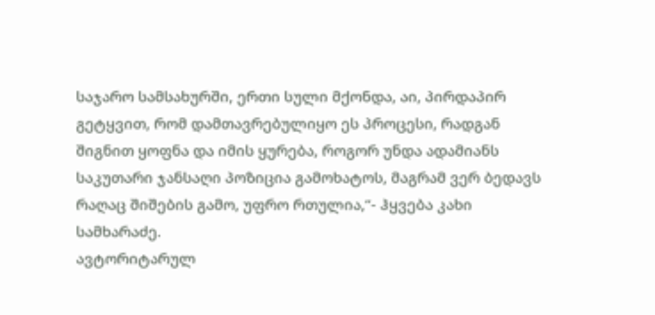საჯარო სამსახურში, ერთი სული მქონდა, აი, პირდაპირ გეტყვით, რომ დამთავრებულიყო ეს პროცესი, რადგან შიგნით ყოფნა და იმის ყურება, როგორ უნდა ადამიანს საკუთარი ჯანსაღი პოზიცია გამოხატოს, მაგრამ ვერ ბედავს რაღაც შიშების გამო, უფრო რთულია,“- ჰყვება კახი სამხარაძე.
ავტორიტარულ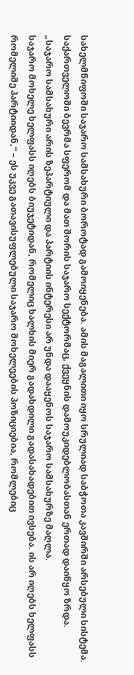სახელმწიფოში საჯარო სამსახური ბოროტად გამოიყენება. ამის მაგალითი იყო სრულიად საბჭოთა კავშირში არსებული სისტემა. საქართველოში ბევრმა სფერომ და მათ შორის საჯარო სექტორმაც, ქვეყნის დამოუკიდებლობასთან ერთად დაიწყო ზრდა.
„საჯარო სამსახური არის ზეპარტიული და პარტიის ინტერესი არ უნდა დააყენოს საჯარო სამსახურზე მაღლა.
საჯარო მოხელე ხელფასს იღებს ბიუჯეტიდან, რომელიც ხალხის მიერ გადახდილი გადასახადებით ივსება. ის არ იღებს ხელფასს რომელიმე პარტიიდან,“ – ეს უკვე გათავისუფლებული საჯარო მოხელეების პოზიციებია, რომლებიც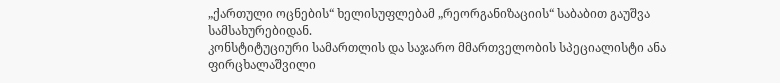„ქართული ოცნების“ ხელისუფლებამ „რეორგანიზაციის“ საბაბით გაუშვა სამსახურებიდან.
კონსტიტუციური სამართლის და საჯარო მმართველობის სპეციალისტი ანა ფირცხალაშვილი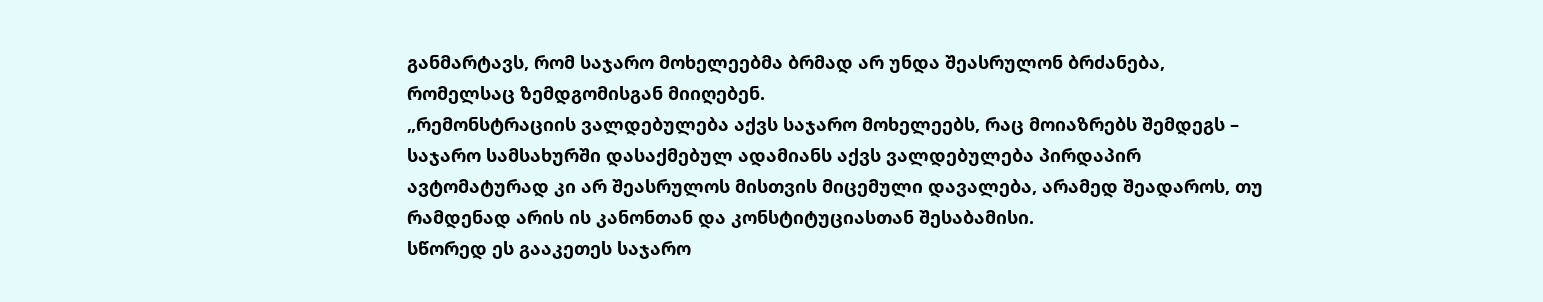განმარტავს, რომ საჯარო მოხელეებმა ბრმად არ უნდა შეასრულონ ბრძანება, რომელსაც ზემდგომისგან მიიღებენ.
„რემონსტრაციის ვალდებულება აქვს საჯარო მოხელეებს, რაც მოიაზრებს შემდეგს – საჯარო სამსახურში დასაქმებულ ადამიანს აქვს ვალდებულება პირდაპირ ავტომატურად კი არ შეასრულოს მისთვის მიცემული დავალება, არამედ შეადაროს, თუ რამდენად არის ის კანონთან და კონსტიტუციასთან შესაბამისი.
სწორედ ეს გააკეთეს საჯარო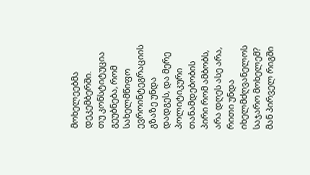მოხელეებმა დეკემბერში.
თუ კონსტიტუცია გეუბნება, რომ სახელმწიფო ევროინტეგრაციის გზაზე უნდა დადგეს, და მერე პოლიტიკური თანამდებობის პირი რომ ამბობს, არა დღეს ასე არა, რითი უნდა იხელმძღვანელოს საჯარო მოხელემ? მან პირველ რიგში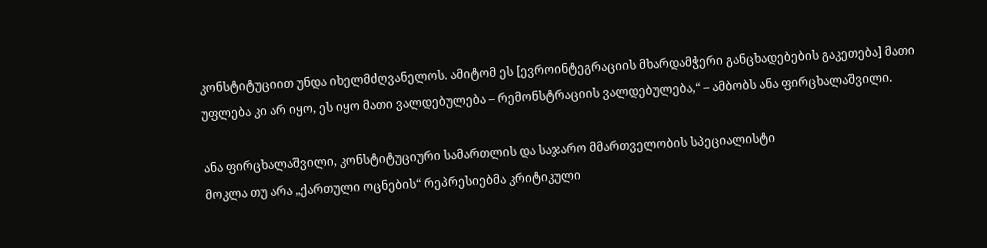კონსტიტუციით უნდა იხელმძღვანელოს. ამიტომ ეს [ევროინტეგრაციის მხარდამჭერი განცხადებების გაკეთება] მათი უფლება კი არ იყო, ეს იყო მათი ვალდებულება – რემონსტრაციის ვალდებულება,“ – ამბობს ანა ფირცხალაშვილი.

ანა ფირცხალაშვილი, კონსტიტუციური სამართლის და საჯარო მმართველობის სპეციალისტი
მოკლა თუ არა „ქართული ოცნების“ რეპრესიებმა კრიტიკული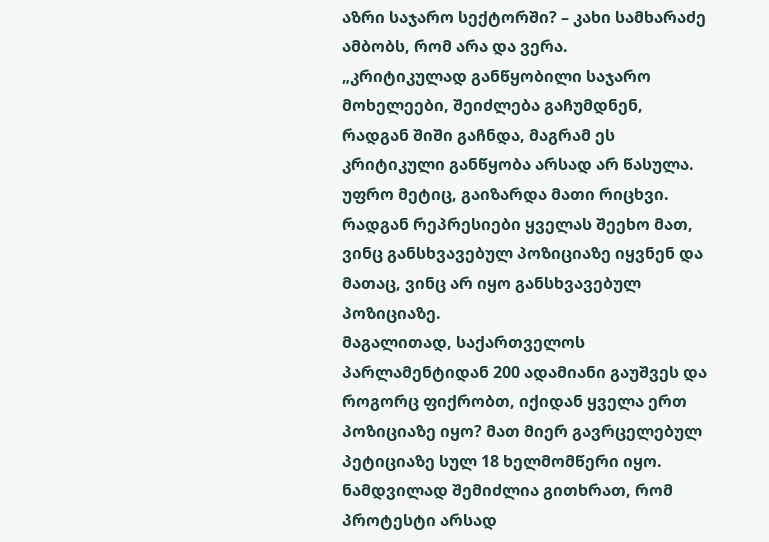აზრი საჯარო სექტორში? – კახი სამხარაძე ამბობს, რომ არა და ვერა.
„კრიტიკულად განწყობილი საჯარო მოხელეები, შეიძლება გაჩუმდნენ, რადგან შიში გაჩნდა, მაგრამ ეს კრიტიკული განწყობა არსად არ წასულა. უფრო მეტიც, გაიზარდა მათი რიცხვი. რადგან რეპრესიები ყველას შეეხო მათ, ვინც განსხვავებულ პოზიციაზე იყვნენ და მათაც, ვინც არ იყო განსხვავებულ პოზიციაზე.
მაგალითად, საქართველოს პარლამენტიდან 200 ადამიანი გაუშვეს და როგორც ფიქრობთ, იქიდან ყველა ერთ პოზიციაზე იყო? მათ მიერ გავრცელებულ პეტიციაზე სულ 18 ხელმომწერი იყო.
ნამდვილად შემიძლია გითხრათ, რომ პროტესტი არსად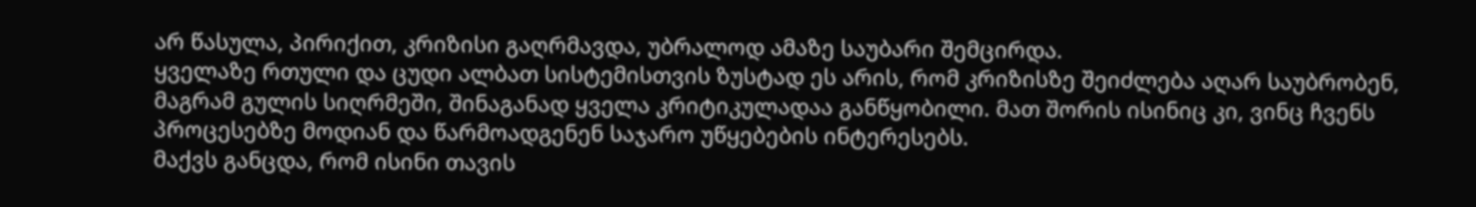არ წასულა, პირიქით, კრიზისი გაღრმავდა, უბრალოდ ამაზე საუბარი შემცირდა.
ყველაზე რთული და ცუდი ალბათ სისტემისთვის ზუსტად ეს არის, რომ კრიზისზე შეიძლება აღარ საუბრობენ, მაგრამ გულის სიღრმეში, შინაგანად ყველა კრიტიკულადაა განწყობილი. მათ შორის ისინიც კი, ვინც ჩვენს პროცესებზე მოდიან და წარმოადგენენ საჯარო უწყებების ინტერესებს.
მაქვს განცდა, რომ ისინი თავის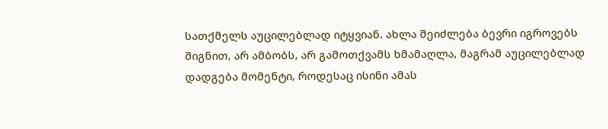სათქმელს აუცილებლად იტყვიან. ახლა შეიძლება ბევრი იგროვებს შიგნით, არ ამბობს, არ გამოთქვამს ხმამაღლა, მაგრამ აუცილებლად დადგება მომენტი, როდესაც ისინი ამას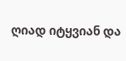ღიად იტყვიან და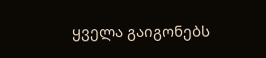ყველა გაიგონებს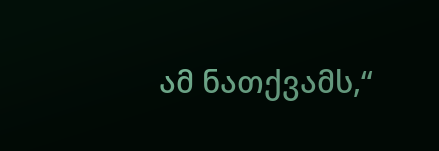ამ ნათქვამს,“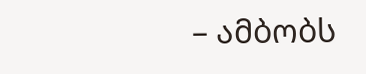– ამბობს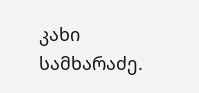კახი სამხარაძე.